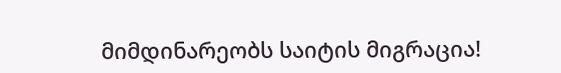მიმდინარეობს საიტის მიგრაცია!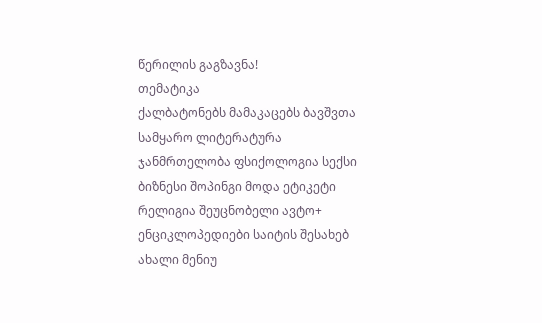წერილის გაგზავნა!
თემატიკა
ქალბატონებს მამაკაცებს ბავშვთა სამყარო ლიტერატურა ჯანმრთელობა ფსიქოლოგია სექსი ბიზნესი შოპინგი მოდა ეტიკეტი რელიგია შეუცნობელი ავტო+ ენციკლოპედიები საიტის შესახებ ახალი მენიუ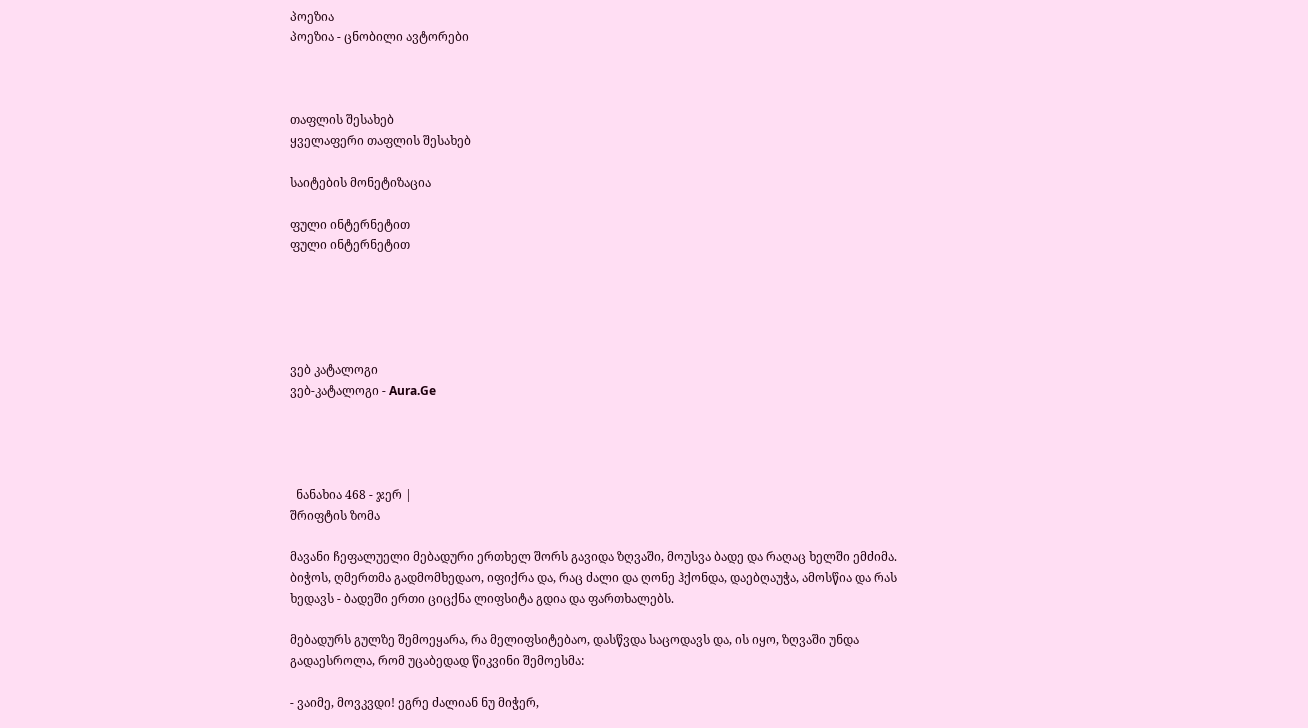პოეზია
პოეზია - ცნობილი ავტორები



თაფლის შესახებ
ყველაფერი თაფლის შესახებ

საიტების მონეტიზაცია

ფული ინტერნეტით
ფული ინტერნეტით





ვებ კატალოგი
ვებ-კატალოგი - Aura.Ge




  ნანახია 468 - ჯერ |
შრიფტის ზომა

მავანი ჩეფალუელი მებადური ერთხელ შორს გავიდა ზღვაში, მოუსვა ბადე და რაღაც ხელში ემძიმა. ბიჭოს, ღმერთმა გადმომხედაო, იფიქრა და, რაც ძალი და ღონე ჰქონდა, დაებღაუჭა, ამოსწია და რას ხედავს - ბადეში ერთი ციცქნა ლიფსიტა გდია და ფართხალებს.

მებადურს გულზე შემოეყარა, რა მელიფსიტებაო, დასწვდა საცოდავს და, ის იყო, ზღვაში უნდა გადაესროლა, რომ უცაბედად წიკვინი შემოესმა:

- ვაიმე, მოვკვდი! ეგრე ძალიან ნუ მიჭერ,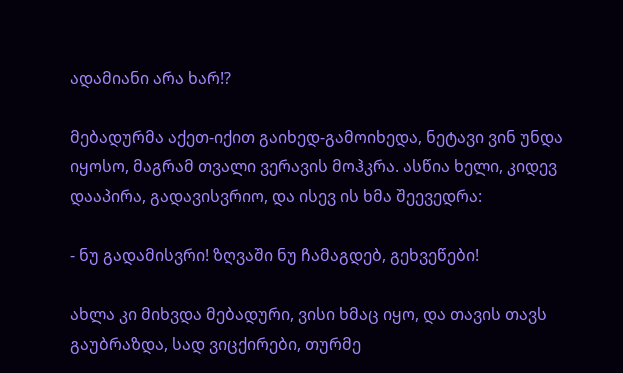ადამიანი არა ხარ!?

მებადურმა აქეთ-იქით გაიხედ-გამოიხედა, ნეტავი ვინ უნდა იყოსო, მაგრამ თვალი ვერავის მოჰკრა. ასწია ხელი, კიდევ დააპირა, გადავისვრიო, და ისევ ის ხმა შეევედრა:

- ნუ გადამისვრი! ზღვაში ნუ ჩამაგდებ, გეხვეწები!

ახლა კი მიხვდა მებადური, ვისი ხმაც იყო, და თავის თავს გაუბრაზდა, სად ვიცქირები, თურმე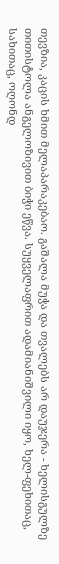თევზია, კაცის ხმით მელაპარაკებაო. გაშალა მუჭა და თვალებს არ დაუჯერა - ხელისგულზე თითისტოლა ანგელოზივით ბიჭი ეწვა. სუყველაფრით ადამიანიშვილი იყო, ხელ-ფეხითაც, სახითაც, ოღონდ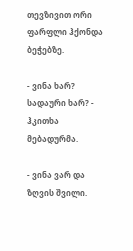თევზივით ორი ფარფლი ჰქონდა ბეჭებზე.

- ვინა ხარ? სადაური ხარ? - ჰკითხა მებადურმა.

- ვინა ვარ და ზღვის შვილი.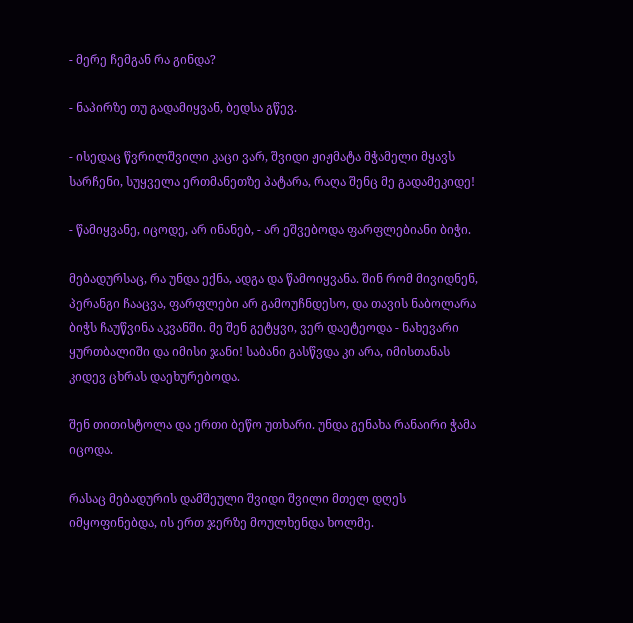- მერე ჩემგან რა გინდა?

- ნაპირზე თუ გადამიყვან, ბედსა გწევ.

- ისედაც წვრილშვილი კაცი ვარ, შვიდი ჟიჟმატა მჭამელი მყავს სარჩენი, სუყველა ერთმანეთზე პატარა, რაღა შენც მე გადამეკიდე!

- წამიყვანე, იცოდე, არ ინანებ, - არ ეშვებოდა ფარფლებიანი ბიჭი.

მებადურსაც, რა უნდა ექნა, ადგა და წამოიყვანა. შინ რომ მივიდნენ, პერანგი ჩააცვა, ფარფლები არ გამოუჩნდესო, და თავის ნაბოლარა ბიჭს ჩაუწვინა აკვანში. მე შენ გეტყვი, ვერ დაეტეოდა - ნახევარი ყურთბალიში და იმისი ჯანი! საბანი გასწვდა კი არა, იმისთანას კიდევ ცხრას დაეხურებოდა.

შენ თითისტოლა და ერთი ბეწო უთხარი. უნდა გენახა რანაირი ჭამა იცოდა.

რასაც მებადურის დამშეული შვიდი შვილი მთელ დღეს იმყოფინებდა, ის ერთ ჯერზე მოულხენდა ხოლმე.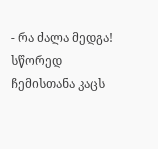- რა ძალა მედგა! სწორედ ჩემისთანა კაცს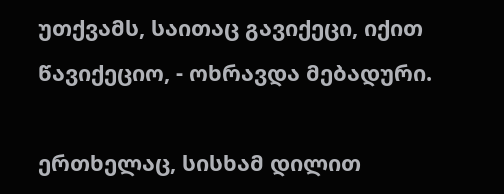უთქვამს, საითაც გავიქეცი, იქით წავიქეციო, - ოხრავდა მებადური.

ერთხელაც, სისხამ დილით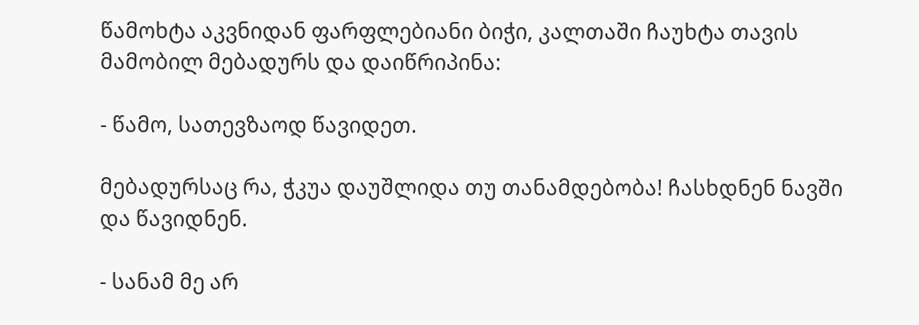წამოხტა აკვნიდან ფარფლებიანი ბიჭი, კალთაში ჩაუხტა თავის მამობილ მებადურს და დაიწრიპინა:

- წამო, სათევზაოდ წავიდეთ.

მებადურსაც რა, ჭკუა დაუშლიდა თუ თანამდებობა! ჩასხდნენ ნავში და წავიდნენ.

- სანამ მე არ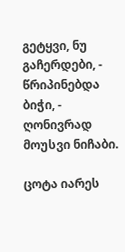გეტყვი, ნუ გაჩერდები, - წრიპინებდა ბიჭი, - ღონივრად მოუსვი ნიჩაბი.

ცოტა იარეს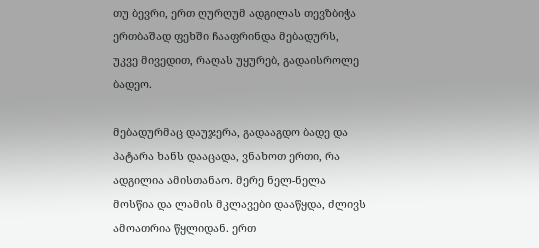თუ ბევრი, ერთ ღურღუმ ადგილას თევზბიჭა ერთბაშად ფეხში ჩააფრინდა მებადურს, უკვე მივედით, რაღას უყურებ, გადაისროლე ბადეო.

მებადურმაც დაუჯერა, გადააგდო ბადე და პატარა ხანს დააცადა, ვნახოთ ერთი, რა ადგილია ამისთანაო. მერე ნელ-ნელა მოსწია და ლამის მკლავები დააწყდა, ძლივს ამოათრია წყლიდან. ერთ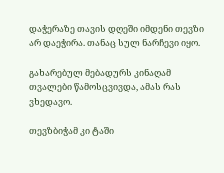დაჭერაზე თავის დღეში იმდენი თევზი არ დაეჭირა. თანაც სულ ნარჩევი იყო.

გახარებულ მებადურს კინაღამ თვალები წამოსცვივდა, ამას რას ვხედავო.

თევზბიჭამ კი ტაში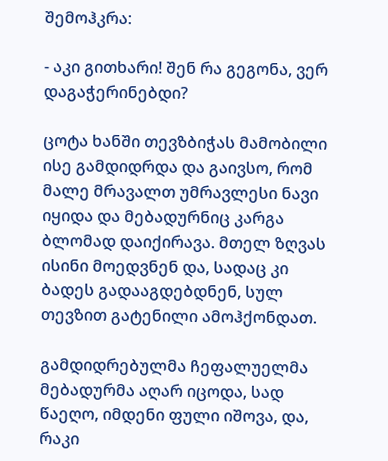შემოჰკრა:

- აკი გითხარი! შენ რა გეგონა, ვერ დაგაჭერინებდი?

ცოტა ხანში თევზბიჭას მამობილი ისე გამდიდრდა და გაივსო, რომ მალე მრავალთ უმრავლესი ნავი იყიდა და მებადურნიც კარგა ბლომად დაიქირავა. მთელ ზღვას ისინი მოედვნენ და, სადაც კი ბადეს გადააგდებდნენ, სულ თევზით გატენილი ამოჰქონდათ.

გამდიდრებულმა ჩეფალუელმა მებადურმა აღარ იცოდა, სად წაეღო, იმდენი ფული იშოვა, და, რაკი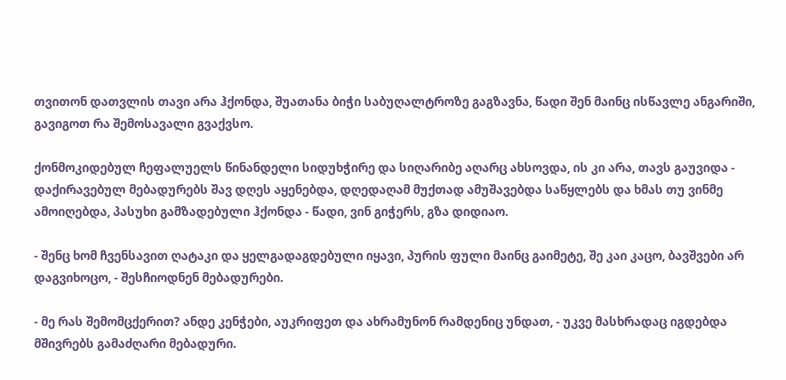თვითონ დათვლის თავი არა ჰქონდა, შუათანა ბიჭი საბუღალტროზე გაგზავნა, წადი შენ მაინც ისწავლე ანგარიში, გავიგოთ რა შემოსავალი გვაქვსო.

ქონმოკიდებულ ჩეფალუელს წინანდელი სიდუხჭირე და სიღარიბე აღარც ახსოვდა, ის კი არა, თავს გაუვიდა - დაქირავებულ მებადურებს შავ დღეს აყენებდა, დღედაღამ მუქთად ამუშავებდა საწყლებს და ხმას თუ ვინმე ამოიღებდა, პასუხი გამზადებული ჰქონდა - წადი, ვინ გიჭერს, გზა დიდიაო.

- შენც ხომ ჩვენსავით ღატაკი და ყელგადაგდებული იყავი, პურის ფული მაინც გაიმეტე, შე კაი კაცო, ბავშვები არ დაგვიხოცო, - შესჩიოდნენ მებადურები.

- მე რას შემომცქერით? ანდე კენჭები, აუკრიფეთ და ახრამუნონ რამდენიც უნდათ, - უკვე მასხრადაც იგდებდა მშივრებს გამაძღარი მებადური.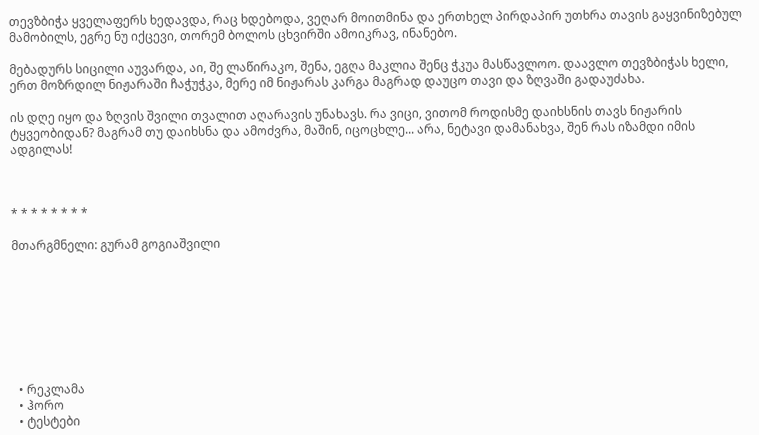თევზბიჭა ყველაფერს ხედავდა, რაც ხდებოდა, ვეღარ მოითმინა და ერთხელ პირდაპირ უთხრა თავის გაყვინიზებულ მამობილს, ეგრე ნუ იქცევი, თორემ ბოლოს ცხვირში ამოიკრავ, ინანებო.

მებადურს სიცილი აუვარდა, აი, შე ლაწირაკო, შენა, ეგღა მაკლია შენც ჭკუა მასწავლოო. დაავლო თევზბიჭას ხელი, ერთ მოზრდილ ნიჟარაში ჩაჭუჭკა, მერე იმ ნიჟარას კარგა მაგრად დაუცო თავი და ზღვაში გადაუძახა.

ის დღე იყო და ზღვის შვილი თვალით აღარავის უნახავს. რა ვიცი, ვითომ როდისმე დაიხსნის თავს ნიჟარის ტყვეობიდან? მაგრამ თუ დაიხსნა და ამოძვრა, მაშინ, იცოცხლე... არა, ნეტავი დამანახვა, შენ რას იზამდი იმის ადგილას!



* * * * * * * *

მთარგმნელი: გურამ გოგიაშვილი








  • რეკლამა
  • ჰორო
  • ტესტები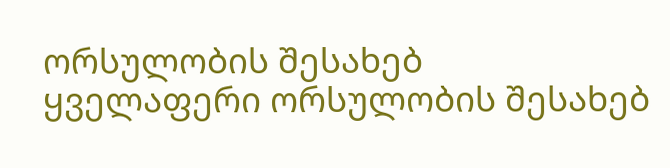ორსულობის შესახებ
ყველაფერი ორსულობის შესახებ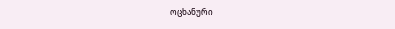ოცხანური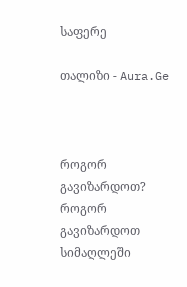საფერე

თალიზი - Aura.Ge



როგორ გავიზარდოთ?
როგორ გავიზარდოთ სიმაღლეში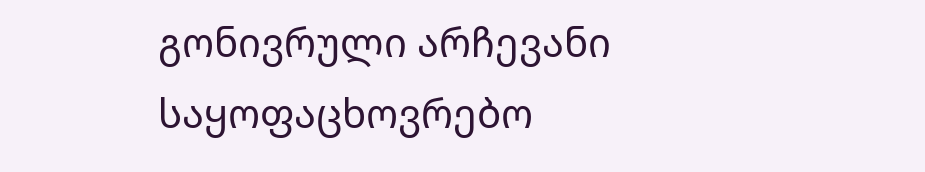გონივრული არჩევანი
საყოფაცხოვრებო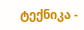ტექნიკა -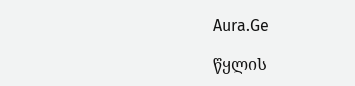Aura.Ge

წყლის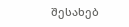შესახებ